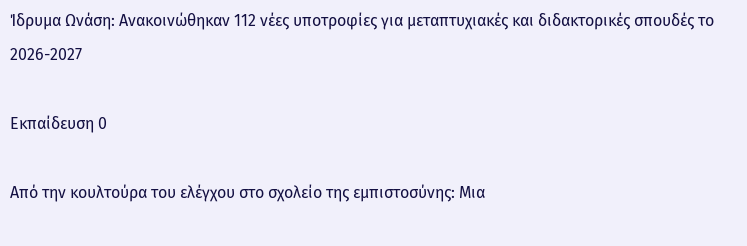Ίδρυμα Ωνάση: Ανακοινώθηκαν 112 νέες υποτροφίες για μεταπτυχιακές και διδακτορικές σπουδές το 2026-2027

Εκπαίδευση 0

Από την κουλτούρα του ελέγχου στο σχολείο της εμπιστοσύνης: Μια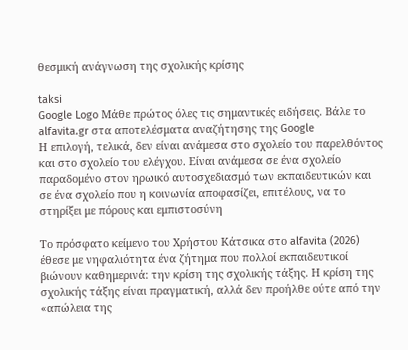θεσμική ανάγνωση της σχολικής κρίσης

taksi
Google Logo Μάθε πρώτος όλες τις σημαντικές ειδήσεις. Βάλε το alfavita.gr στα αποτελέσματα αναζήτησης της Google
Η επιλογή, τελικά, δεν είναι ανάμεσα στο σχολείο του παρελθόντος και στο σχολείο του ελέγχου. Είναι ανάμεσα σε ένα σχολείο παραδομένο στον ηρωικό αυτοσχεδιασμό των εκπαιδευτικών και σε ένα σχολείο που η κοινωνία αποφασίζει, επιτέλους, να το στηρίξει με πόρους και εμπιστοσύνη

Το πρόσφατο κείμενο του Χρήστου Κάτσικα στο alfavita (2026) έθεσε με νηφαλιότητα ένα ζήτημα που πολλοί εκπαιδευτικοί βιώνουν καθημερινά: την κρίση της σχολικής τάξης. Η κρίση της σχολικής τάξης είναι πραγματική, αλλά δεν προήλθε ούτε από την «απώλεια της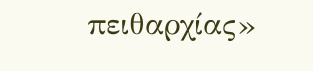πειθαρχίας»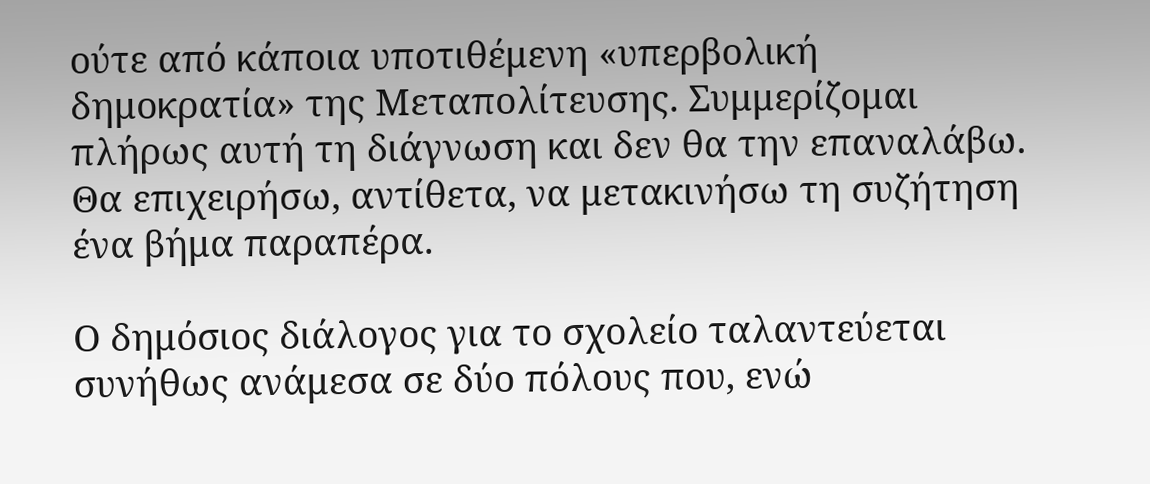ούτε από κάποια υποτιθέμενη «υπερβολική δημοκρατία» της Μεταπολίτευσης. Συμμερίζομαι πλήρως αυτή τη διάγνωση και δεν θα την επαναλάβω. Θα επιχειρήσω, αντίθετα, να μετακινήσω τη συζήτηση ένα βήμα παραπέρα.

Ο δημόσιος διάλογος για το σχολείο ταλαντεύεται συνήθως ανάμεσα σε δύο πόλους που, ενώ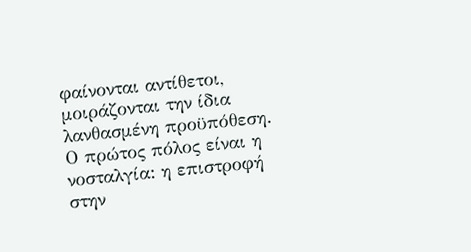φαίνονται αντίθετοι, μοιράζονται την ίδια λανθασμένη προϋπόθεση. Ο πρώτος πόλος είναι η νοσταλγία: η επιστροφή στην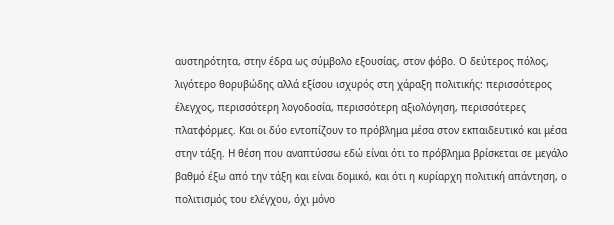αυστηρότητα, στην έδρα ως σύμβολο εξουσίας, στον φόβο. Ο δεύτερος πόλος, λιγότερο θορυβώδης αλλά εξίσου ισχυρός στη χάραξη πολιτικής: περισσότερος έλεγχος, περισσότερη λογοδοσία, περισσότερη αξιολόγηση, περισσότερες πλατφόρμες. Και οι δύο εντοπίζουν το πρόβλημα μέσα στον εκπαιδευτικό και μέσα στην τάξη. Η θέση που αναπτύσσω εδώ είναι ότι το πρόβλημα βρίσκεται σε μεγάλο βαθμό έξω από την τάξη και είναι δομικό, και ότι η κυρίαρχη πολιτική απάντηση, ο πολιτισμός του ελέγχου, όχι μόνο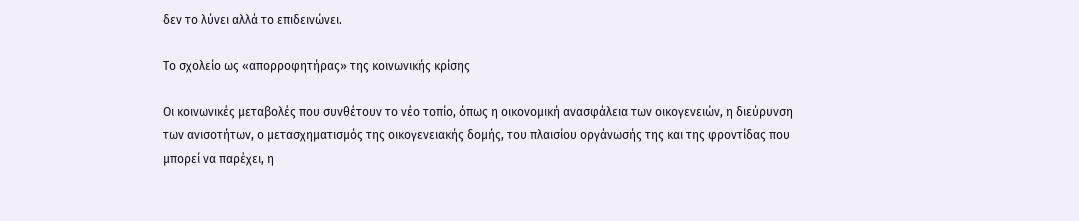δεν το λύνει αλλά το επιδεινώνει.

Το σχολείο ως «απορροφητήρας» της κοινωνικής κρίσης

Οι κοινωνικές μεταβολές που συνθέτουν το νέο τοπίο, όπως η οικονομική ανασφάλεια των οικογενειών, η διεύρυνση των ανισοτήτων, ο μετασχηματισμός της οικογενειακής δομής, του πλαισίου οργάνωσής της και της φροντίδας που μπορεί να παρέχει, η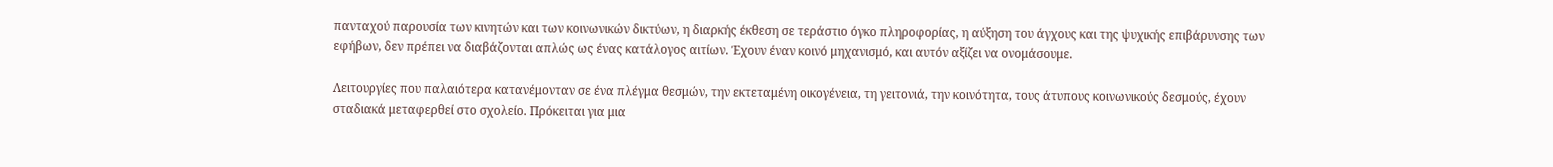πανταχού παρουσία των κινητών και των κοινωνικών δικτύων, η διαρκής έκθεση σε τεράστιο όγκο πληροφορίας, η αύξηση του άγχους και της ψυχικής επιβάρυνσης των εφήβων, δεν πρέπει να διαβάζονται απλώς ως ένας κατάλογος αιτίων. Έχουν έναν κοινό μηχανισμό, και αυτόν αξίζει να ονομάσουμε.

Λειτουργίες που παλαιότερα κατανέμονταν σε ένα πλέγμα θεσμών, την εκτεταμένη οικογένεια, τη γειτονιά, την κοινότητα, τους άτυπους κοινωνικούς δεσμούς, έχουν σταδιακά μεταφερθεί στο σχολείο. Πρόκειται για μια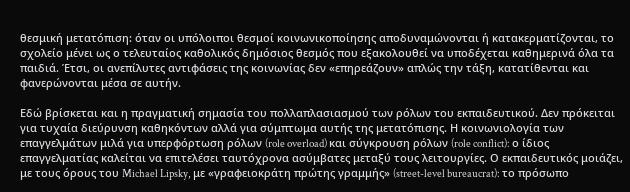θεσμική μετατόπιση: όταν οι υπόλοιποι θεσμοί κοινωνικοποίησης αποδυναμώνονται ή κατακερματίζονται, το σχολείο μένει ως ο τελευταίος καθολικός δημόσιος θεσμός που εξακολουθεί να υποδέχεται καθημερινά όλα τα παιδιά. Έτσι, οι ανεπίλυτες αντιφάσεις της κοινωνίας δεν «επηρεάζουν» απλώς την τάξη, κατατίθενται και φανερώνονται μέσα σε αυτήν.

Εδώ βρίσκεται και η πραγματική σημασία του πολλαπλασιασμού των ρόλων του εκπαιδευτικού. Δεν πρόκειται για τυχαία διεύρυνση καθηκόντων αλλά για σύμπτωμα αυτής της μετατόπισης. Η κοινωνιολογία των επαγγελμάτων μιλά για υπερφόρτωση ρόλων (role overload) και σύγκρουση ρόλων (role conflict): ο ίδιος επαγγελματίας καλείται να επιτελέσει ταυτόχρονα ασύμβατες μεταξύ τους λειτουργίες. Ο εκπαιδευτικός μοιάζει, με τους όρους του Michael Lipsky, με «γραφειοκράτη πρώτης γραμμής» (street-level bureaucrat): το πρόσωπο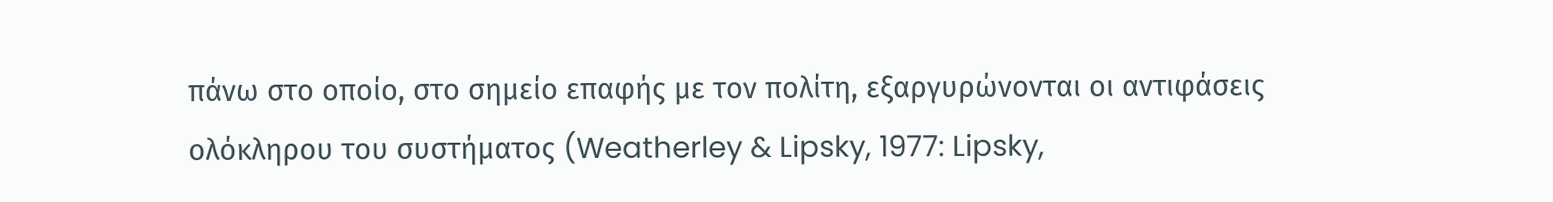πάνω στο οποίο, στο σημείο επαφής με τον πολίτη, εξαργυρώνονται οι αντιφάσεις ολόκληρου του συστήματος (Weatherley & Lipsky, 1977: Lipsky,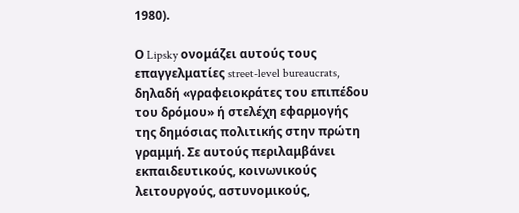1980).

Ο Lipsky ονομάζει αυτούς τους επαγγελματίες street-level bureaucrats, δηλαδή «γραφειοκράτες του επιπέδου του δρόμου» ή στελέχη εφαρμογής της δημόσιας πολιτικής στην πρώτη γραμμή. Σε αυτούς περιλαμβάνει εκπαιδευτικούς, κοινωνικούς λειτουργούς, αστυνομικούς,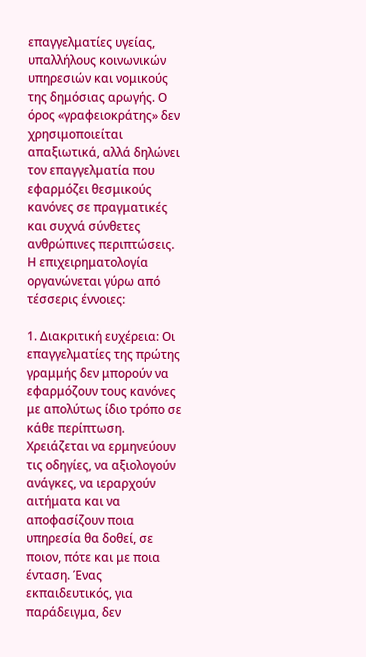επαγγελματίες υγείας, υπαλλήλους κοινωνικών υπηρεσιών και νομικούς της δημόσιας αρωγής. Ο όρος «γραφειοκράτης» δεν χρησιμοποιείται απαξιωτικά, αλλά δηλώνει τον επαγγελματία που εφαρμόζει θεσμικούς κανόνες σε πραγματικές και συχνά σύνθετες ανθρώπινες περιπτώσεις. Η επιχειρηματολογία οργανώνεται γύρω από τέσσερις έννοιες:

1. Διακριτική ευχέρεια: Οι επαγγελματίες της πρώτης γραμμής δεν μπορούν να εφαρμόζουν τους κανόνες με απολύτως ίδιο τρόπο σε κάθε περίπτωση. Χρειάζεται να ερμηνεύουν τις οδηγίες, να αξιολογούν ανάγκες, να ιεραρχούν αιτήματα και να αποφασίζουν ποια υπηρεσία θα δοθεί, σε ποιον, πότε και με ποια ένταση. Ένας εκπαιδευτικός, για παράδειγμα, δεν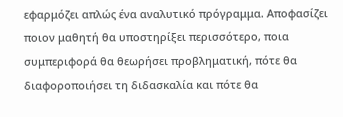εφαρμόζει απλώς ένα αναλυτικό πρόγραμμα. Αποφασίζει ποιον μαθητή θα υποστηρίξει περισσότερο, ποια συμπεριφορά θα θεωρήσει προβληματική, πότε θα διαφοροποιήσει τη διδασκαλία και πότε θα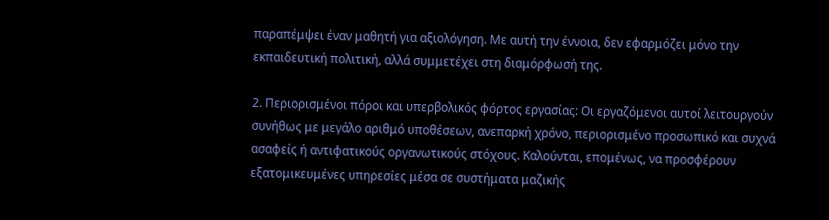παραπέμψει έναν μαθητή για αξιολόγηση. Με αυτή την έννοια, δεν εφαρμόζει μόνο την εκπαιδευτική πολιτική, αλλά συμμετέχει στη διαμόρφωσή της.

2. Περιορισμένοι πόροι και υπερβολικός φόρτος εργασίας: Οι εργαζόμενοι αυτοί λειτουργούν συνήθως με μεγάλο αριθμό υποθέσεων, ανεπαρκή χρόνο, περιορισμένο προσωπικό και συχνά ασαφείς ή αντιφατικούς οργανωτικούς στόχους. Καλούνται, επομένως, να προσφέρουν εξατομικευμένες υπηρεσίες μέσα σε συστήματα μαζικής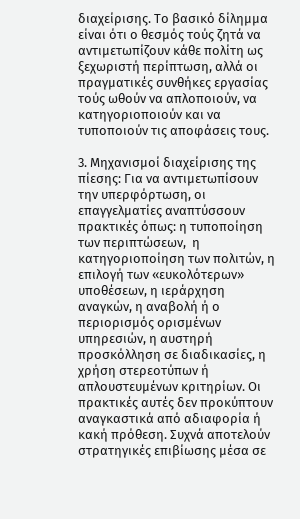διαχείρισης. Το βασικό δίλημμα είναι ότι ο θεσμός τούς ζητά να αντιμετωπίζουν κάθε πολίτη ως ξεχωριστή περίπτωση, αλλά οι πραγματικές συνθήκες εργασίας τούς ωθούν να απλοποιούν, να κατηγοριοποιούν και να τυποποιούν τις αποφάσεις τους.

3. Μηχανισμοί διαχείρισης της πίεσης: Για να αντιμετωπίσουν την υπερφόρτωση, οι επαγγελματίες αναπτύσσουν πρακτικές όπως: η τυποποίηση των περιπτώσεων,  η κατηγοριοποίηση των πολιτών, η επιλογή των «ευκολότερων» υποθέσεων, η ιεράρχηση αναγκών, η αναβολή ή ο περιορισμός ορισμένων υπηρεσιών, η αυστηρή προσκόλληση σε διαδικασίες, η χρήση στερεοτύπων ή απλουστευμένων κριτηρίων. Οι πρακτικές αυτές δεν προκύπτουν αναγκαστικά από αδιαφορία ή κακή πρόθεση. Συχνά αποτελούν στρατηγικές επιβίωσης μέσα σε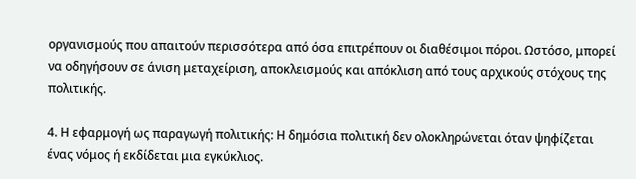οργανισμούς που απαιτούν περισσότερα από όσα επιτρέπουν οι διαθέσιμοι πόροι. Ωστόσο, μπορεί να οδηγήσουν σε άνιση μεταχείριση, αποκλεισμούς και απόκλιση από τους αρχικούς στόχους της πολιτικής.

4. Η εφαρμογή ως παραγωγή πολιτικής: Η δημόσια πολιτική δεν ολοκληρώνεται όταν ψηφίζεται ένας νόμος ή εκδίδεται μια εγκύκλιος.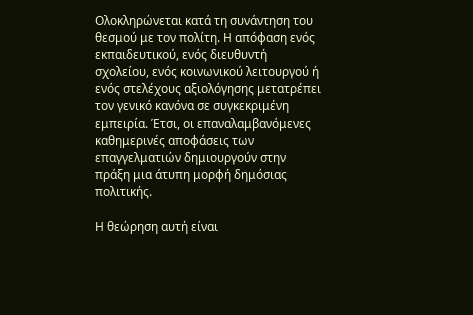Ολοκληρώνεται κατά τη συνάντηση του θεσμού με τον πολίτη. Η απόφαση ενός εκπαιδευτικού, ενός διευθυντή σχολείου, ενός κοινωνικού λειτουργού ή ενός στελέχους αξιολόγησης μετατρέπει τον γενικό κανόνα σε συγκεκριμένη εμπειρία. Έτσι, οι επαναλαμβανόμενες καθημερινές αποφάσεις των επαγγελματιών δημιουργούν στην πράξη μια άτυπη μορφή δημόσιας πολιτικής.

Η θεώρηση αυτή είναι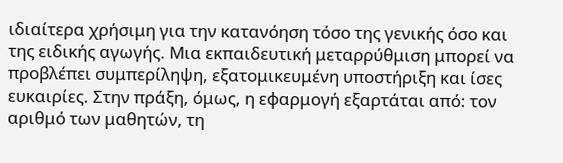ιδιαίτερα χρήσιμη για την κατανόηση τόσο της γενικής όσο και της ειδικής αγωγής. Μια εκπαιδευτική μεταρρύθμιση μπορεί να προβλέπει συμπερίληψη, εξατομικευμένη υποστήριξη και ίσες ευκαιρίες. Στην πράξη, όμως, η εφαρμογή εξαρτάται από: τον αριθμό των μαθητών, τη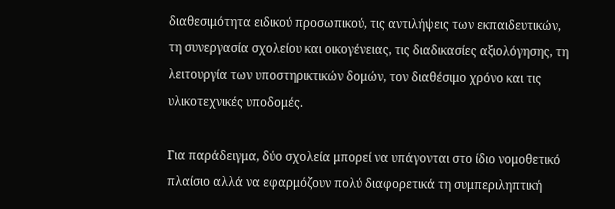διαθεσιμότητα ειδικού προσωπικού, τις αντιλήψεις των εκπαιδευτικών, τη συνεργασία σχολείου και οικογένειας, τις διαδικασίες αξιολόγησης, τη λειτουργία των υποστηρικτικών δομών, τον διαθέσιμο χρόνο και τις υλικοτεχνικές υποδομές.

Για παράδειγμα, δύο σχολεία μπορεί να υπάγονται στο ίδιο νομοθετικό πλαίσιο αλλά να εφαρμόζουν πολύ διαφορετικά τη συμπεριληπτική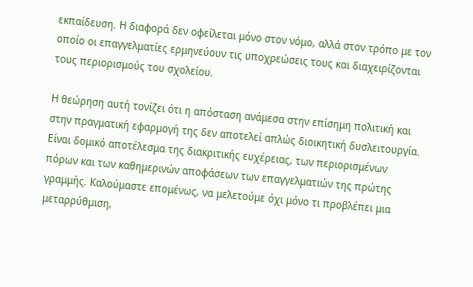εκπαίδευση. Η διαφορά δεν οφείλεται μόνο στον νόμο, αλλά στον τρόπο με τον οποίο οι επαγγελματίες ερμηνεύουν τις υποχρεώσεις τους και διαχειρίζονται τους περιορισμούς του σχολείου.

Η θεώρηση αυτή τονίζει ότι η απόσταση ανάμεσα στην επίσημη πολιτική και στην πραγματική εφαρμογή της δεν αποτελεί απλώς διοικητική δυσλειτουργία. Είναι δομικό αποτέλεσμα της διακριτικής ευχέρειας, των περιορισμένων πόρων και των καθημερινών αποφάσεων των επαγγελματιών της πρώτης γραμμής. Καλούμαστε επομένως, να μελετούμε όχι μόνο τι προβλέπει μια μεταρρύθμιση,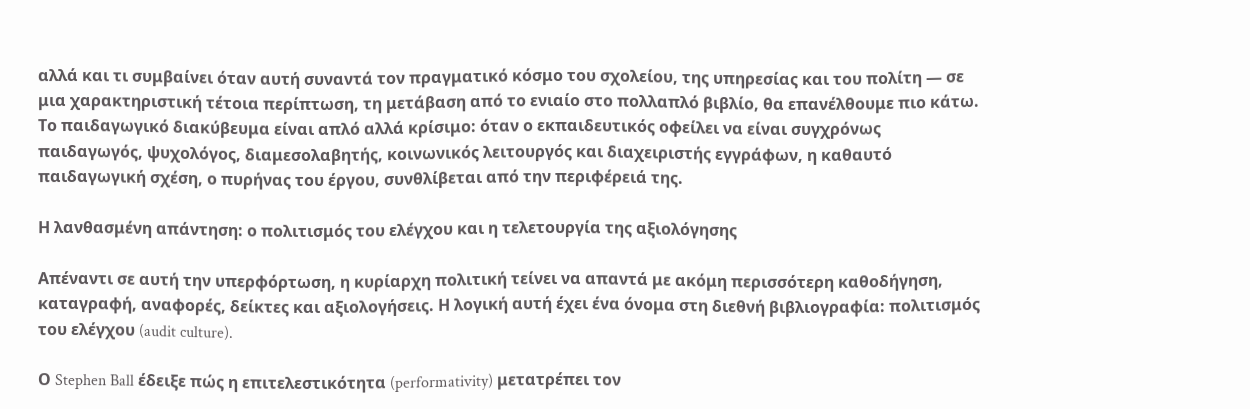αλλά και τι συμβαίνει όταν αυτή συναντά τον πραγματικό κόσμο του σχολείου, της υπηρεσίας και του πολίτη — σε μια χαρακτηριστική τέτοια περίπτωση, τη μετάβαση από το ενιαίο στο πολλαπλό βιβλίο, θα επανέλθουμε πιο κάτω. Το παιδαγωγικό διακύβευμα είναι απλό αλλά κρίσιμο: όταν ο εκπαιδευτικός οφείλει να είναι συγχρόνως παιδαγωγός, ψυχολόγος, διαμεσολαβητής, κοινωνικός λειτουργός και διαχειριστής εγγράφων, η καθαυτό παιδαγωγική σχέση, ο πυρήνας του έργου, συνθλίβεται από την περιφέρειά της.

Η λανθασμένη απάντηση: ο πολιτισμός του ελέγχου και η τελετουργία της αξιολόγησης

Απέναντι σε αυτή την υπερφόρτωση, η κυρίαρχη πολιτική τείνει να απαντά με ακόμη περισσότερη καθοδήγηση, καταγραφή, αναφορές, δείκτες και αξιολογήσεις. Η λογική αυτή έχει ένα όνομα στη διεθνή βιβλιογραφία: πολιτισμός του ελέγχου (audit culture).

Ο Stephen Ball έδειξε πώς η επιτελεστικότητα (performativity) μετατρέπει τον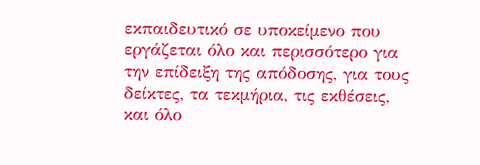εκπαιδευτικό σε υποκείμενο που εργάζεται όλο και περισσότερο για την επίδειξη της απόδοσης, για τους δείκτες, τα τεκμήρια, τις εκθέσεις, και όλο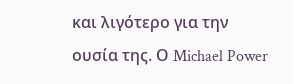και λιγότερο για την ουσία της. Ο Michael Power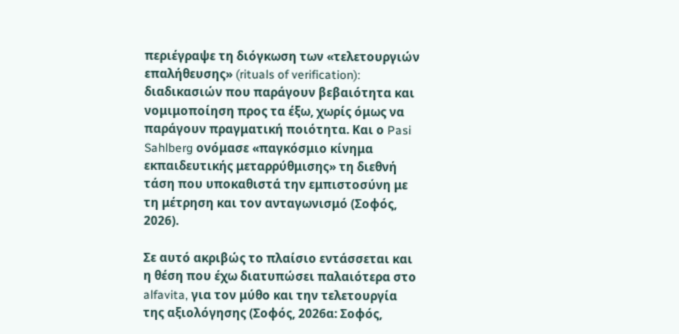περιέγραψε τη διόγκωση των «τελετουργιών επαλήθευσης» (rituals of verification): διαδικασιών που παράγουν βεβαιότητα και νομιμοποίηση προς τα έξω, χωρίς όμως να παράγουν πραγματική ποιότητα. Και ο Pasi Sahlberg ονόμασε «παγκόσμιο κίνημα εκπαιδευτικής μεταρρύθμισης» τη διεθνή τάση που υποκαθιστά την εμπιστοσύνη με τη μέτρηση και τον ανταγωνισμό (Σοφός, 2026).

Σε αυτό ακριβώς το πλαίσιο εντάσσεται και η θέση που έχω διατυπώσει παλαιότερα στο alfavita, για τον μύθο και την τελετουργία της αξιολόγησης (Σοφός, 2026α: Σοφός,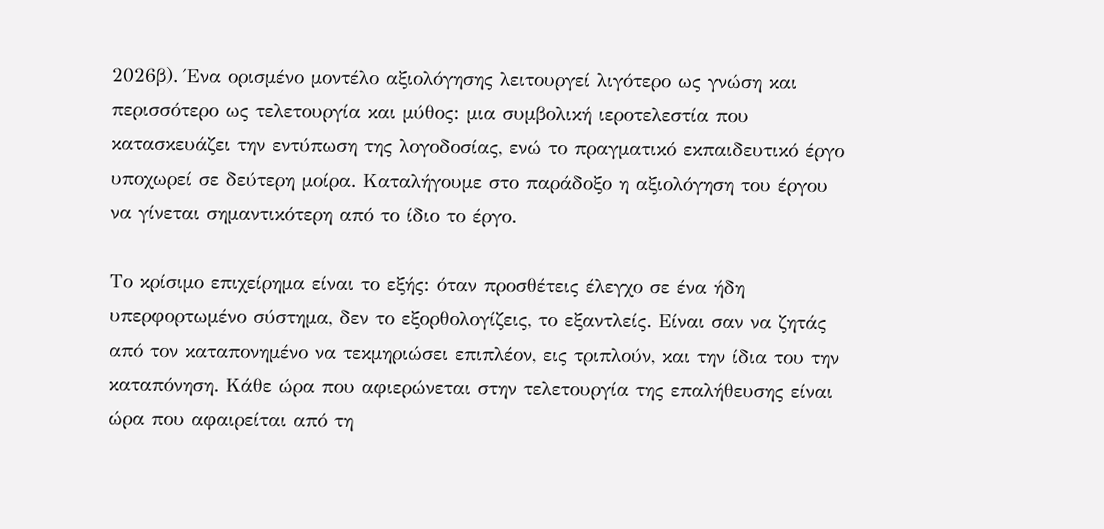2026β). Ένα ορισμένο μοντέλο αξιολόγησης λειτουργεί λιγότερο ως γνώση και περισσότερο ως τελετουργία και μύθος: μια συμβολική ιεροτελεστία που κατασκευάζει την εντύπωση της λογοδοσίας, ενώ το πραγματικό εκπαιδευτικό έργο υποχωρεί σε δεύτερη μοίρα. Καταλήγουμε στο παράδοξο η αξιολόγηση του έργου να γίνεται σημαντικότερη από το ίδιο το έργο.

Το κρίσιμο επιχείρημα είναι το εξής: όταν προσθέτεις έλεγχο σε ένα ήδη υπερφορτωμένο σύστημα, δεν το εξορθολογίζεις, το εξαντλείς. Είναι σαν να ζητάς από τον καταπονημένο να τεκμηριώσει επιπλέον, εις τριπλούν, και την ίδια του την καταπόνηση. Κάθε ώρα που αφιερώνεται στην τελετουργία της επαλήθευσης είναι ώρα που αφαιρείται από τη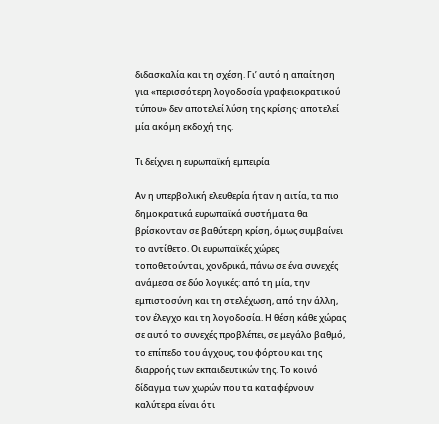διδασκαλία και τη σχέση. Γι’ αυτό η απαίτηση για «περισσότερη λογοδοσία γραφειοκρατικού τύπου» δεν αποτελεί λύση της κρίσης· αποτελεί μία ακόμη εκδοχή της.

Τι δείχνει η ευρωπαϊκή εμπειρία

Αν η υπερβολική ελευθερία ήταν η αιτία, τα πιο δημοκρατικά ευρωπαϊκά συστήματα θα βρίσκονταν σε βαθύτερη κρίση, όμως συμβαίνει το αντίθετο. Οι ευρωπαϊκές χώρες τοποθετούνται, χονδρικά, πάνω σε ένα συνεχές ανάμεσα σε δύο λογικές: από τη μία, την εμπιστοσύνη και τη στελέχωση, από την άλλη, τον έλεγχο και τη λογοδοσία. Η θέση κάθε χώρας σε αυτό το συνεχές προβλέπει, σε μεγάλο βαθμό, το επίπεδο του άγχους, του φόρτου και της διαρροής των εκπαιδευτικών της. Το κοινό δίδαγμα των χωρών που τα καταφέρνουν καλύτερα είναι ότι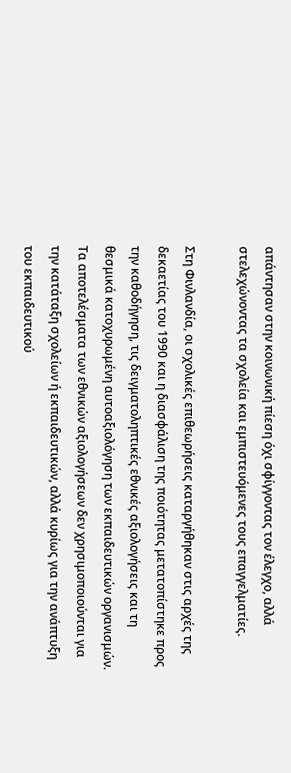απάντησαν στην κοινωνική πίεση όχι σφίγγοντας τον έλεγχο, αλλά στελεχώνοντας τα σχολεία και εμπιστευόμενες τους επαγγελματίες.

Στη Φινλανδία, οι σχολικές επιθεωρήσεις καταργήθηκαν στις αρχές της δεκαετίας του 1990 και η διασφάλιση της ποιότητας μετατοπίστηκε προς την καθοδήγηση, τις δειγματοληπτικές εθνικές αξιολογήσεις και τη θεσμικά κατοχυρωμένη αυτοαξιολόγηση των εκπαιδευτικών οργανισμών. Τα αποτελέσματα των εθνικών αξιολογήσεων δεν χρησιμοποιούνται για την κατάταξη σχολείων ή εκπαιδευτικών, αλλά κυρίως για την ανάπτυξη του εκπαιδευτικού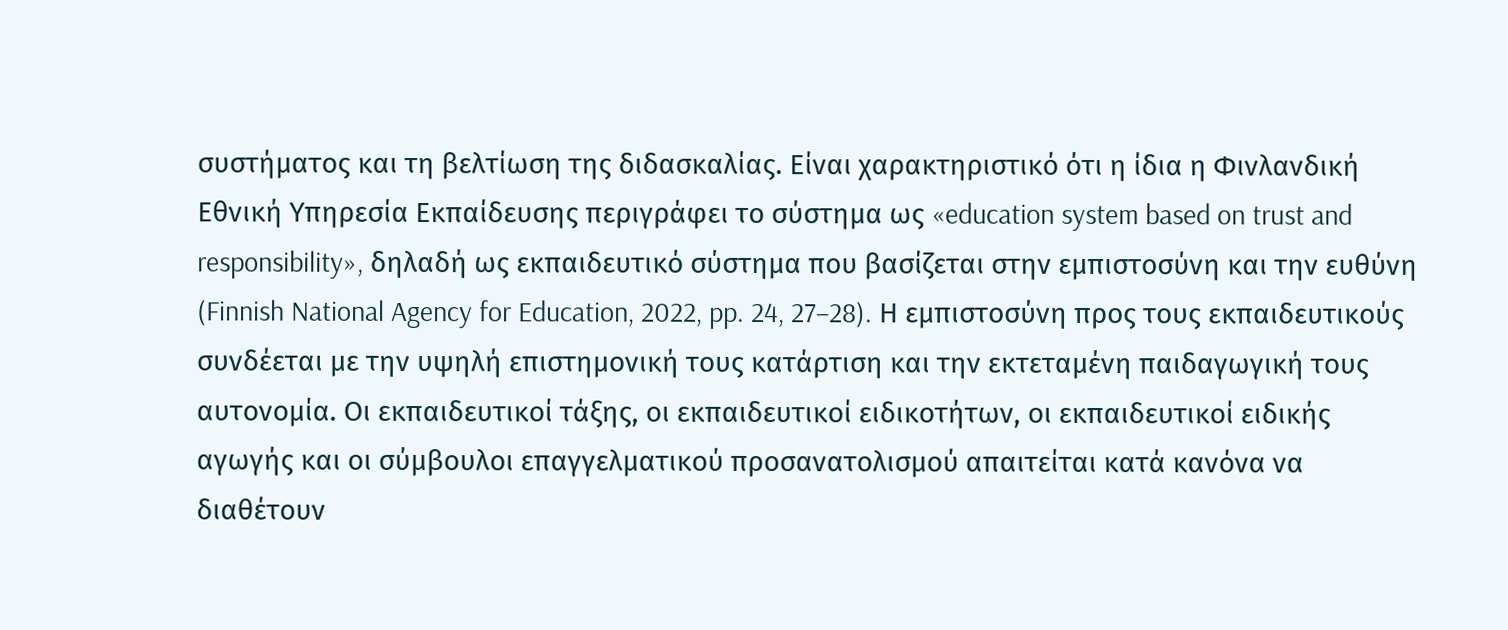συστήματος και τη βελτίωση της διδασκαλίας. Είναι χαρακτηριστικό ότι η ίδια η Φινλανδική Εθνική Υπηρεσία Εκπαίδευσης περιγράφει το σύστημα ως «education system based on trust and responsibility», δηλαδή ως εκπαιδευτικό σύστημα που βασίζεται στην εμπιστοσύνη και την ευθύνη (Finnish National Agency for Education, 2022, pp. 24, 27–28). Η εμπιστοσύνη προς τους εκπαιδευτικούς συνδέεται με την υψηλή επιστημονική τους κατάρτιση και την εκτεταμένη παιδαγωγική τους αυτονομία. Οι εκπαιδευτικοί τάξης, οι εκπαιδευτικοί ειδικοτήτων, οι εκπαιδευτικοί ειδικής αγωγής και οι σύμβουλοι επαγγελματικού προσανατολισμού απαιτείται κατά κανόνα να διαθέτουν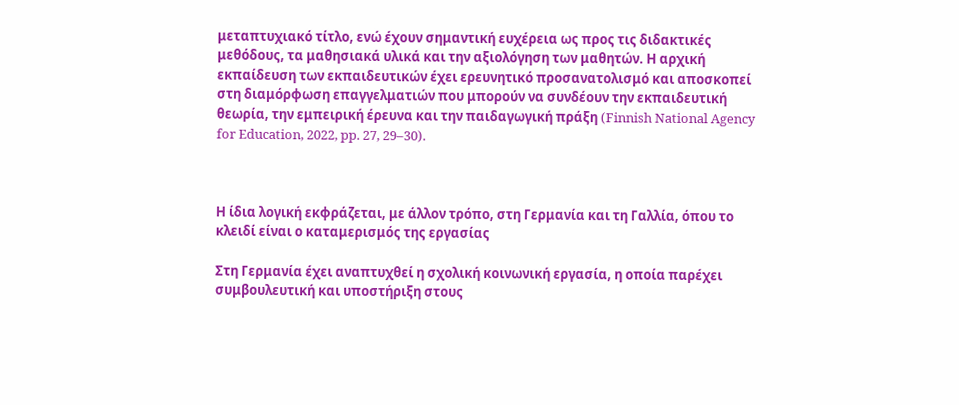μεταπτυχιακό τίτλο, ενώ έχουν σημαντική ευχέρεια ως προς τις διδακτικές μεθόδους, τα μαθησιακά υλικά και την αξιολόγηση των μαθητών. Η αρχική εκπαίδευση των εκπαιδευτικών έχει ερευνητικό προσανατολισμό και αποσκοπεί στη διαμόρφωση επαγγελματιών που μπορούν να συνδέουν την εκπαιδευτική θεωρία, την εμπειρική έρευνα και την παιδαγωγική πράξη (Finnish National Agency for Education, 2022, pp. 27, 29–30).



Η ίδια λογική εκφράζεται, με άλλον τρόπο, στη Γερμανία και τη Γαλλία, όπου το κλειδί είναι ο καταμερισμός της εργασίας

Στη Γερμανία έχει αναπτυχθεί η σχολική κοινωνική εργασία, η οποία παρέχει συμβουλευτική και υποστήριξη στους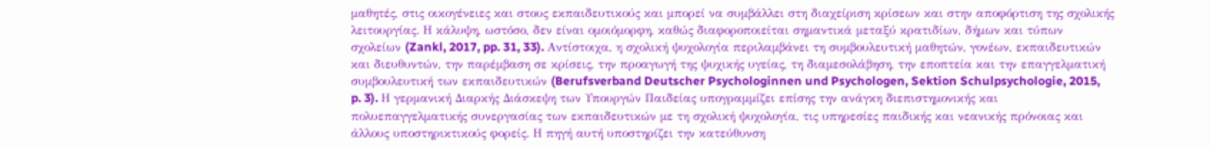μαθητές, στις οικογένειες και στους εκπαιδευτικούς και μπορεί να συμβάλλει στη διαχείριση κρίσεων και στην αποφόρτιση της σχολικής λειτουργίας. Η κάλυψη, ωστόσο, δεν είναι ομοιόμορφη, καθώς διαφοροποιείται σημαντικά μεταξύ κρατιδίων, δήμων και τύπων σχολείων (Zankl, 2017, pp. 31, 33). Αντίστοιχα, η σχολική ψυχολογία περιλαμβάνει τη συμβουλευτική μαθητών, γονέων, εκπαιδευτικών και διευθυντών, την παρέμβαση σε κρίσεις, την προαγωγή της ψυχικής υγείας, τη διαμεσολάβηση, την εποπτεία και την επαγγελματική συμβουλευτική των εκπαιδευτικών (Berufsverband Deutscher Psychologinnen und Psychologen, Sektion Schulpsychologie, 2015, p. 3). Η γερμανική Διαρκής Διάσκεψη των Υπουργών Παιδείας υπογραμμίζει επίσης την ανάγκη διεπιστημονικής και πολυεπαγγελματικής συνεργασίας των εκπαιδευτικών με τη σχολική ψυχολογία, τις υπηρεσίες παιδικής και νεανικής πρόνοιας και άλλους υποστηρικτικούς φορείς. Η πηγή αυτή υποστηρίζει την κατεύθυνση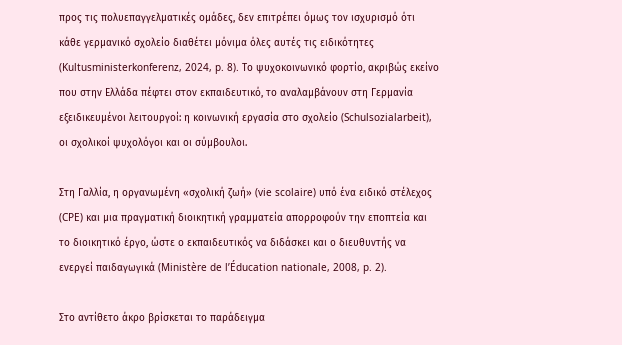προς τις πολυεπαγγελματικές ομάδες, δεν επιτρέπει όμως τον ισχυρισμό ότι κάθε γερμανικό σχολείο διαθέτει μόνιμα όλες αυτές τις ειδικότητες (Kultusministerkonferenz, 2024, p. 8). Το ψυχοκοινωνικό φορτίο, ακριβώς εκείνο που στην Ελλάδα πέφτει στον εκπαιδευτικό, το αναλαμβάνουν στη Γερμανία εξειδικευμένοι λειτουργοί: η κοινωνική εργασία στο σχολείο (Schulsozialarbeit), οι σχολικοί ψυχολόγοι και οι σύμβουλοι.

Στη Γαλλία, η οργανωμένη «σχολική ζωή» (vie scolaire) υπό ένα ειδικό στέλεχος (CPE) και μια πραγματική διοικητική γραμματεία απορροφούν την εποπτεία και το διοικητικό έργο, ώστε ο εκπαιδευτικός να διδάσκει και ο διευθυντής να ενεργεί παιδαγωγικά (Ministère de l’Éducation nationale, 2008, p. 2).

Στο αντίθετο άκρο βρίσκεται το παράδειγμα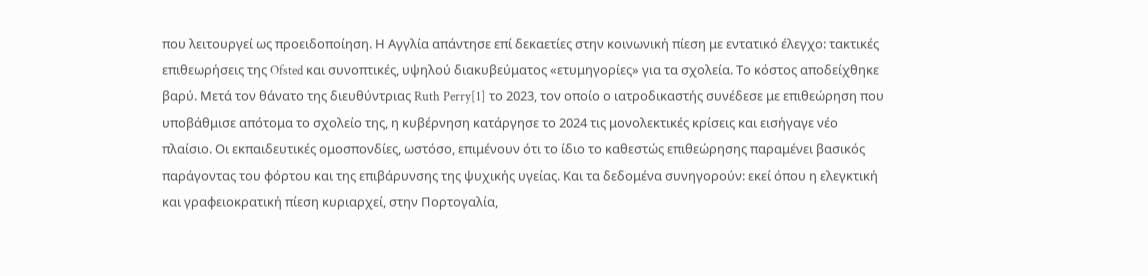που λειτουργεί ως προειδοποίηση. Η Αγγλία απάντησε επί δεκαετίες στην κοινωνική πίεση με εντατικό έλεγχο: τακτικές επιθεωρήσεις της Ofsted και συνοπτικές, υψηλού διακυβεύματος «ετυμηγορίες» για τα σχολεία. Το κόστος αποδείχθηκε βαρύ. Μετά τον θάνατο της διευθύντριας Ruth Perry[1] το 2023, τον οποίο ο ιατροδικαστής συνέδεσε με επιθεώρηση που υποβάθμισε απότομα το σχολείο της, η κυβέρνηση κατάργησε το 2024 τις μονολεκτικές κρίσεις και εισήγαγε νέο πλαίσιο. Οι εκπαιδευτικές ομοσπονδίες, ωστόσο, επιμένουν ότι το ίδιο το καθεστώς επιθεώρησης παραμένει βασικός παράγοντας του φόρτου και της επιβάρυνσης της ψυχικής υγείας. Και τα δεδομένα συνηγορούν: εκεί όπου η ελεγκτική και γραφειοκρατική πίεση κυριαρχεί, στην Πορτογαλία,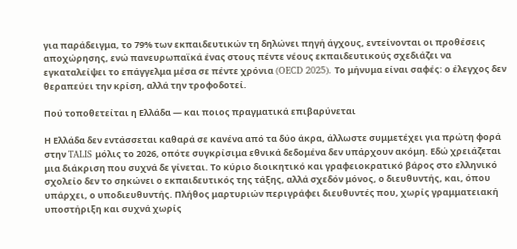για παράδειγμα, το 79% των εκπαιδευτικών τη δηλώνει πηγή άγχους, εντείνονται οι προθέσεις αποχώρησης, ενώ πανευρωπαϊκά ένας στους πέντε νέους εκπαιδευτικούς σχεδιάζει να εγκαταλείψει το επάγγελμα μέσα σε πέντε χρόνια (OECD 2025). Το μήνυμα είναι σαφές: ο έλεγχος δεν θεραπεύει την κρίση, αλλά την τροφοδοτεί.

Πού τοποθετείται η Ελλάδα — και ποιος πραγματικά επιβαρύνεται

Η Ελλάδα δεν εντάσσεται καθαρά σε κανένα από τα δύο άκρα, άλλωστε συμμετέχει για πρώτη φορά στην TALIS μόλις το 2026, οπότε συγκρίσιμα εθνικά δεδομένα δεν υπάρχουν ακόμη. Εδώ χρειάζεται μια διάκριση που συχνά δε γίνεται. Το κύριο διοικητικό και γραφειοκρατικό βάρος στο ελληνικό σχολείο δεν το σηκώνει ο εκπαιδευτικός της τάξης, αλλά σχεδόν μόνος, ο διευθυντής, και, όπου υπάρχει, ο υποδιευθυντής. Πλήθος μαρτυριών περιγράφει διευθυντές που, χωρίς γραμματειακή υποστήριξη και συχνά χωρίς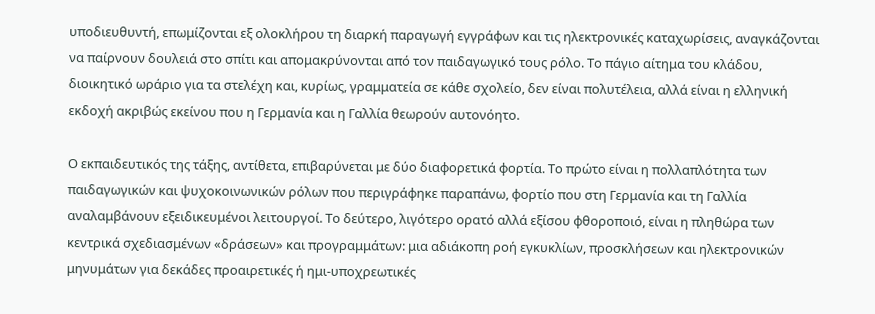υποδιευθυντή, επωμίζονται εξ ολοκλήρου τη διαρκή παραγωγή εγγράφων και τις ηλεκτρονικές καταχωρίσεις, αναγκάζονται να παίρνουν δουλειά στο σπίτι και απομακρύνονται από τον παιδαγωγικό τους ρόλο. Το πάγιο αίτημα του κλάδου, διοικητικό ωράριο για τα στελέχη και, κυρίως, γραμματεία σε κάθε σχολείο, δεν είναι πολυτέλεια, αλλά είναι η ελληνική εκδοχή ακριβώς εκείνου που η Γερμανία και η Γαλλία θεωρούν αυτονόητο.

Ο εκπαιδευτικός της τάξης, αντίθετα, επιβαρύνεται με δύο διαφορετικά φορτία. Το πρώτο είναι η πολλαπλότητα των παιδαγωγικών και ψυχοκοινωνικών ρόλων που περιγράφηκε παραπάνω, φορτίο που στη Γερμανία και τη Γαλλία αναλαμβάνουν εξειδικευμένοι λειτουργοί. Το δεύτερο, λιγότερο ορατό αλλά εξίσου φθοροποιό, είναι η πληθώρα των κεντρικά σχεδιασμένων «δράσεων» και προγραμμάτων: μια αδιάκοπη ροή εγκυκλίων, προσκλήσεων και ηλεκτρονικών μηνυμάτων για δεκάδες προαιρετικές ή ημι-υποχρεωτικές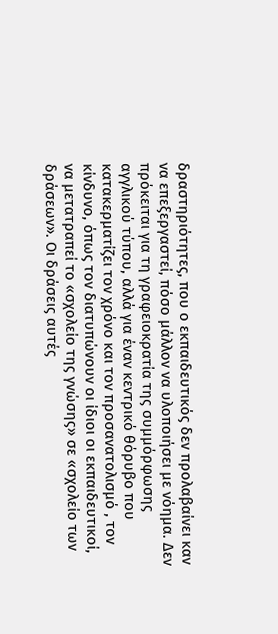δραστηριότητες, που ο εκπαιδευτικός δεν προλαβαίνει καν να επεξεργαστεί, πόσο μάλλον να υλοποιήσει με νόημα. Δεν πρόκειται για τη γραφειοκρατία της συμμόρφωσης αγγλικού τύπου, αλλά για έναν κεντρικό θόρυβο που κατακερματίζει τον χρόνο και τον προσανατολισμό , τον κίνδυνο, όπως τον διατυπώνουν οι ίδιοι οι εκπαιδευτικοί, να μετατραπεί το «σχολείο της γνώσης» σε «σχολείο των δράσεων». Οι δράσεις αυτές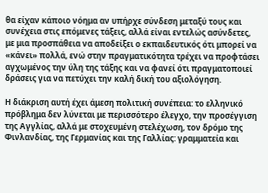θα είχαν κάποιο νόημα αν υπήρχε σύνδεση μεταξύ τους και συνέχεια στις επόμενες τάξεις, αλλά είναι εντελώς ασύνδετες, με μια προσπάθεια να αποδείξει ο εκπαιδευτικός ότι μπορεί να «κάνει» πολλά, ενώ στην πραγματικότητα τρέχει να προφτάσει αγχωμένος την ύλη της τάξης και να φανεί ότι πραγματοποιεί δράσεις για να πετύχει την καλή δική του αξιολόγηση.

Η διάκριση αυτή έχει άμεση πολιτική συνέπεια: το ελληνικό πρόβλημα δεν λύνεται με περισσότερο έλεγχο, την προσέγγιση της Αγγλίας, αλλά με στοχευμένη στελέχωση, τον δρόμο της Φινλανδίας, της Γερμανίας και της Γαλλίας: γραμματεία και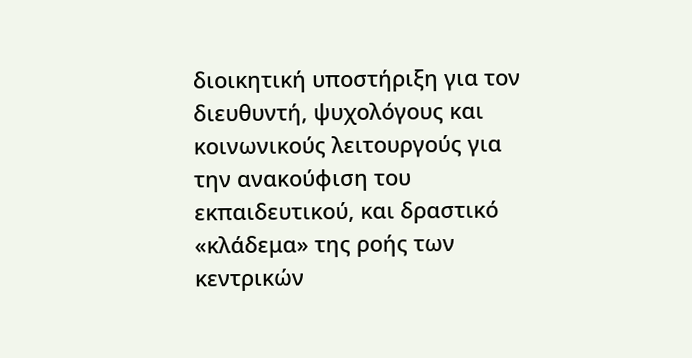διοικητική υποστήριξη για τον διευθυντή, ψυχολόγους και κοινωνικούς λειτουργούς για την ανακούφιση του εκπαιδευτικού, και δραστικό «κλάδεμα» της ροής των κεντρικών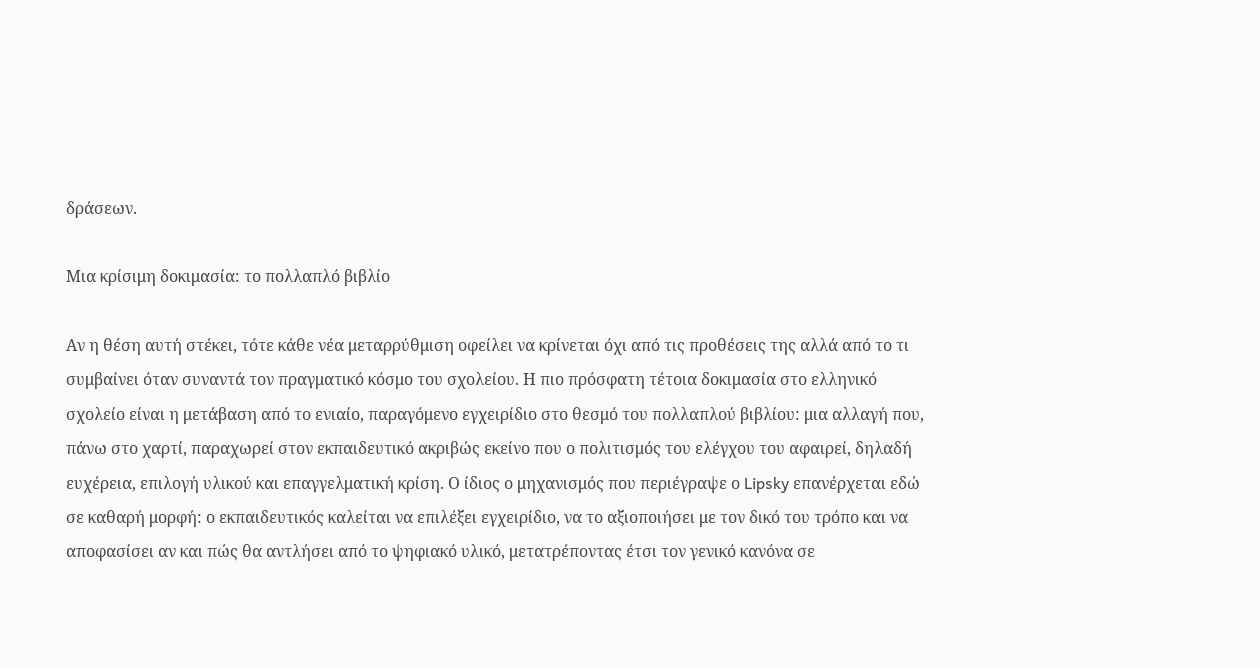δράσεων.

Μια κρίσιμη δοκιμασία: το πολλαπλό βιβλίο

Αν η θέση αυτή στέκει, τότε κάθε νέα μεταρρύθμιση οφείλει να κρίνεται όχι από τις προθέσεις της αλλά από το τι συμβαίνει όταν συναντά τον πραγματικό κόσμο του σχολείου. Η πιο πρόσφατη τέτοια δοκιμασία στο ελληνικό σχολείο είναι η μετάβαση από το ενιαίο, παραγόμενο εγχειρίδιο στο θεσμό του πολλαπλού βιβλίου: μια αλλαγή που, πάνω στο χαρτί, παραχωρεί στον εκπαιδευτικό ακριβώς εκείνο που ο πολιτισμός του ελέγχου του αφαιρεί, δηλαδή ευχέρεια, επιλογή υλικού και επαγγελματική κρίση. Ο ίδιος ο μηχανισμός που περιέγραψε ο Lipsky επανέρχεται εδώ σε καθαρή μορφή: ο εκπαιδευτικός καλείται να επιλέξει εγχειρίδιο, να το αξιοποιήσει με τον δικό του τρόπο και να αποφασίσει αν και πώς θα αντλήσει από το ψηφιακό υλικό, μετατρέποντας έτσι τον γενικό κανόνα σε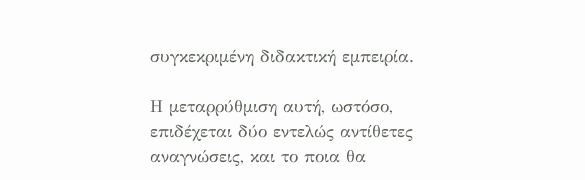συγκεκριμένη διδακτική εμπειρία.

Η μεταρρύθμιση αυτή, ωστόσο, επιδέχεται δύο εντελώς αντίθετες αναγνώσεις, και το ποια θα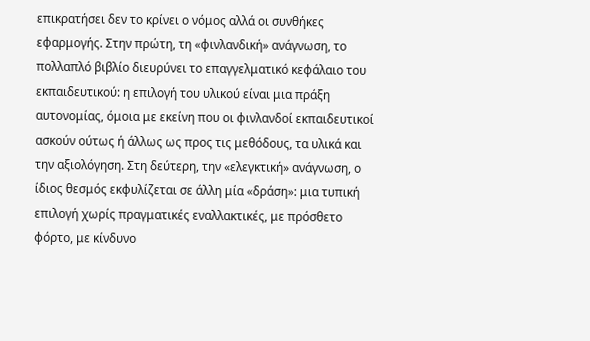επικρατήσει δεν το κρίνει ο νόμος αλλά οι συνθήκες εφαρμογής. Στην πρώτη, τη «φινλανδική» ανάγνωση, το πολλαπλό βιβλίο διευρύνει το επαγγελματικό κεφάλαιο του εκπαιδευτικού: η επιλογή του υλικού είναι μια πράξη αυτονομίας, όμοια με εκείνη που οι φινλανδοί εκπαιδευτικοί ασκούν ούτως ή άλλως ως προς τις μεθόδους, τα υλικά και την αξιολόγηση. Στη δεύτερη, την «ελεγκτική» ανάγνωση, ο ίδιος θεσμός εκφυλίζεται σε άλλη μία «δράση»: μια τυπική επιλογή χωρίς πραγματικές εναλλακτικές, με πρόσθετο φόρτο, με κίνδυνο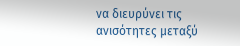να διευρύνει τις ανισότητες μεταξύ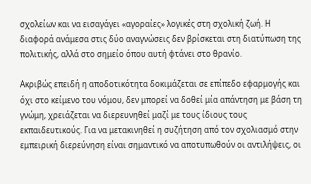σχολείων και να εισαγάγει «αγοραίες» λογικές στη σχολική ζωή. Η διαφορά ανάμεσα στις δύο αναγνώσεις δεν βρίσκεται στη διατύπωση της πολιτικής, αλλά στο σημείο όπου αυτή φτάνει στο θρανίο.

Ακριβώς επειδή η αποδοτικότητα δοκιμάζεται σε επίπεδο εφαρμογής και όχι στο κείμενο του νόμου, δεν μπορεί να δοθεί μία απάντηση με βάση τη γνώμη, χρειάζεται να διερευνηθεί μαζί με τους ίδιους τους εκπαιδευτικούς. Για να μετακινηθεί η συζήτηση από τον σχολιασμό στην εμπειρική διερεύνηση είναι σημαντικό να αποτυπωθούν οι αντιλήψεις, οι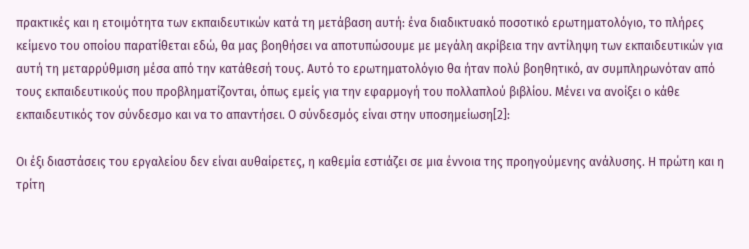πρακτικές και η ετοιμότητα των εκπαιδευτικών κατά τη μετάβαση αυτή: ένα διαδικτυακό ποσοτικό ερωτηματολόγιο, το πλήρες κείμενο του οποίου παρατίθεται εδώ, θα μας βοηθήσει να αποτυπώσουμε με μεγάλη ακρίβεια την αντίληψη των εκπαιδευτικών για αυτή τη μεταρρύθμιση μέσα από την κατάθεσή τους. Αυτό το ερωτηματολόγιο θα ήταν πολύ βοηθητικό, αν συμπληρωνόταν από τους εκπαιδευτικούς που προβληματίζονται, όπως εμείς για την εφαρμογή του πολλαπλού βιβλίου. Μένει να ανοίξει ο κάθε εκπαιδευτικός τον σύνδεσμο και να το απαντήσει. Ο σύνδεσμός είναι στην υποσημείωση[2]:

Οι έξι διαστάσεις του εργαλείου δεν είναι αυθαίρετες, η καθεμία εστιάζει σε μια έννοια της προηγούμενης ανάλυσης. Η πρώτη και η τρίτη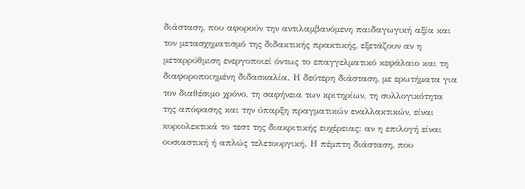διάσταση, που αφορούν την αντιλαμβανόμενη παιδαγωγική αξία και τον μετασχηματισμό της διδακτικής πρακτικής, εξετάζουν αν η μεταρρύθμιση ενεργοποιεί όντως το επαγγελματικό κεφάλαιο και τη διαφοροποιημένη διδασκαλία. Η δεύτερη διάσταση, με ερωτήματα για τον διαθέσιμο χρόνο, τη σαφήνεια των κριτηρίων, τη συλλογικότητα της απόφασης και την ύπαρξη πραγματικών εναλλακτικών, είναι κυριολεκτικά το τεστ της διακριτικής ευχέρειας: αν η επιλογή είναι ουσιαστική ή απλώς τελετουργική. Η πέμπτη διάσταση, που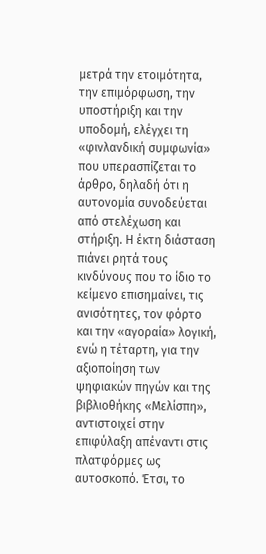μετρά την ετοιμότητα, την επιμόρφωση, την υποστήριξη και την υποδομή, ελέγχει τη «φινλανδική συμφωνία» που υπερασπίζεται το άρθρο, δηλαδή ότι η αυτονομία συνοδεύεται από στελέχωση και στήριξη. Η έκτη διάσταση πιάνει ρητά τους κινδύνους που το ίδιο το κείμενο επισημαίνει, τις ανισότητες, τον φόρτο και την «αγοραία» λογική, ενώ η τέταρτη, για την αξιοποίηση των ψηφιακών πηγών και της βιβλιοθήκης «Μελίσπη», αντιστοιχεί στην επιφύλαξη απέναντι στις πλατφόρμες ως αυτοσκοπό. Έτσι, το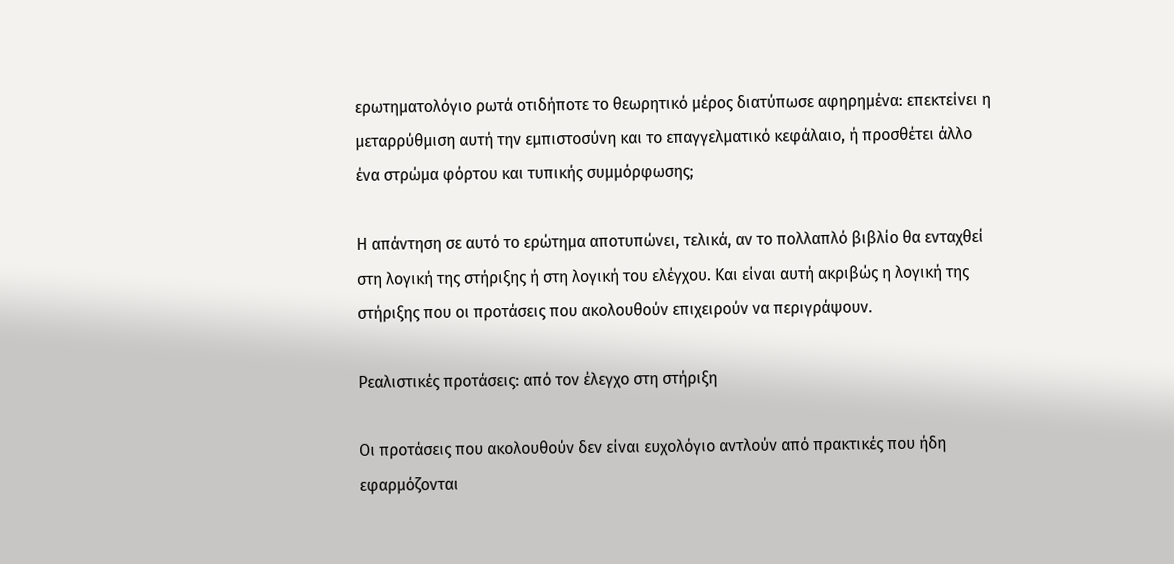ερωτηματολόγιο ρωτά οτιδήποτε το θεωρητικό μέρος διατύπωσε αφηρημένα: επεκτείνει η μεταρρύθμιση αυτή την εμπιστοσύνη και το επαγγελματικό κεφάλαιο, ή προσθέτει άλλο ένα στρώμα φόρτου και τυπικής συμμόρφωσης;

Η απάντηση σε αυτό το ερώτημα αποτυπώνει, τελικά, αν το πολλαπλό βιβλίο θα ενταχθεί στη λογική της στήριξης ή στη λογική του ελέγχου. Και είναι αυτή ακριβώς η λογική της στήριξης που οι προτάσεις που ακολουθούν επιχειρούν να περιγράψουν.

Ρεαλιστικές προτάσεις: από τον έλεγχο στη στήριξη

Οι προτάσεις που ακολουθούν δεν είναι ευχολόγιο αντλούν από πρακτικές που ήδη εφαρμόζονται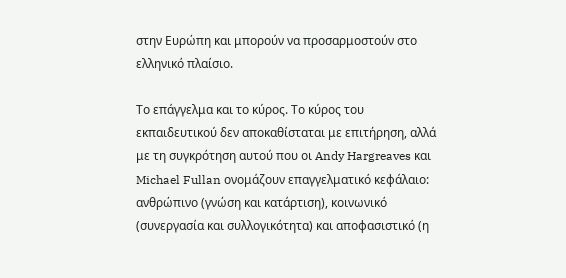στην Ευρώπη και μπορούν να προσαρμοστούν στο ελληνικό πλαίσιο.

Το επάγγελμα και το κύρος. Το κύρος του εκπαιδευτικού δεν αποκαθίσταται με επιτήρηση, αλλά με τη συγκρότηση αυτού που οι Andy Hargreaves και Michael Fullan ονομάζουν επαγγελματικό κεφάλαιο: ανθρώπινο (γνώση και κατάρτιση), κοινωνικό (συνεργασία και συλλογικότητα) και αποφασιστικό (η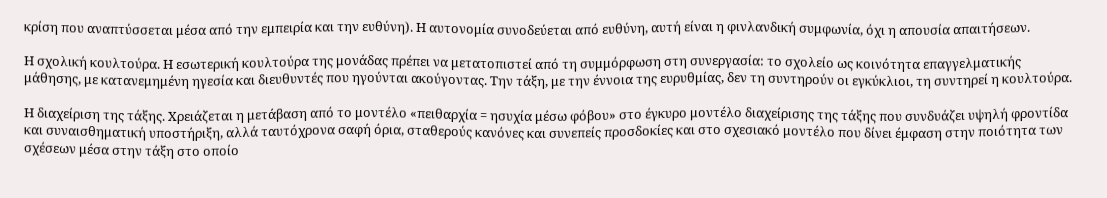κρίση που αναπτύσσεται μέσα από την εμπειρία και την ευθύνη). Η αυτονομία συνοδεύεται από ευθύνη, αυτή είναι η φινλανδική συμφωνία, όχι η απουσία απαιτήσεων.

Η σχολική κουλτούρα. Η εσωτερική κουλτούρα της μονάδας πρέπει να μετατοπιστεί από τη συμμόρφωση στη συνεργασία: το σχολείο ως κοινότητα επαγγελματικής μάθησης, με κατανεμημένη ηγεσία και διευθυντές που ηγούνται ακούγοντας. Την τάξη, με την έννοια της ευρυθμίας, δεν τη συντηρούν οι εγκύκλιοι, τη συντηρεί η κουλτούρα.

Η διαχείριση της τάξης. Χρειάζεται η μετάβαση από το μοντέλο «πειθαρχία = ησυχία μέσω φόβου» στο έγκυρο μοντέλο διαχείρισης της τάξης που συνδυάζει υψηλή φροντίδα και συναισθηματική υποστήριξη, αλλά ταυτόχρονα σαφή όρια, σταθερούς κανόνες και συνεπείς προσδοκίες και στο σχεσιακό μοντέλο που δίνει έμφαση στην ποιότητα των σχέσεων μέσα στην τάξη στο οποίο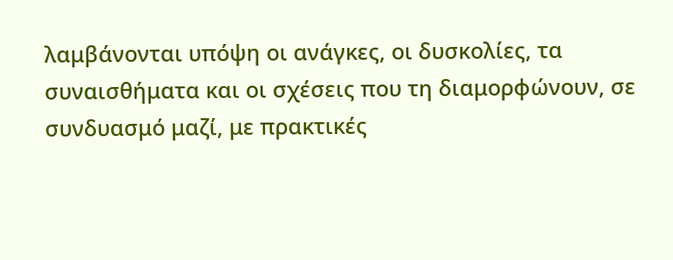λαμβάνονται υπόψη οι ανάγκες, οι δυσκολίες, τα συναισθήματα και οι σχέσεις που τη διαμορφώνουν, σε συνδυασμό μαζί, με πρακτικές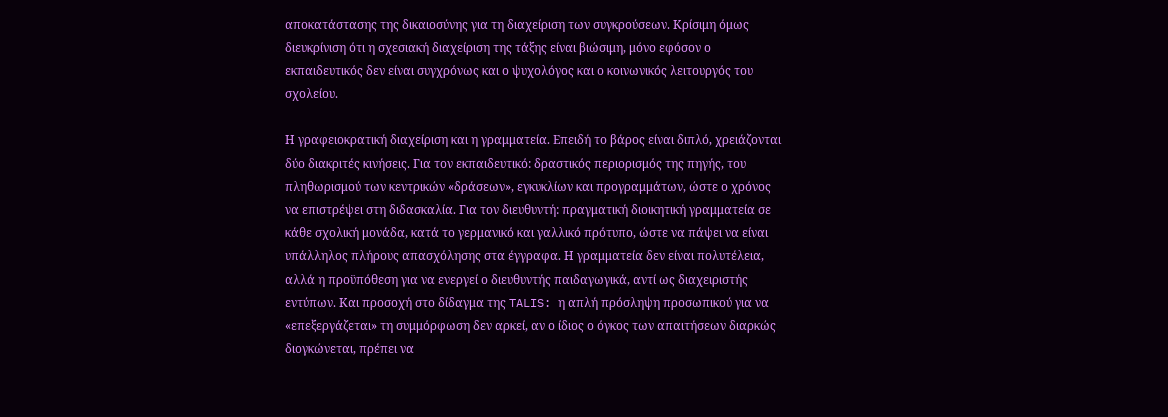αποκατάστασης της δικαιοσύνης για τη διαχείριση των συγκρούσεων. Κρίσιμη όμως διευκρίνιση ότι η σχεσιακή διαχείριση της τάξης είναι βιώσιμη, μόνο εφόσον ο εκπαιδευτικός δεν είναι συγχρόνως και ο ψυχολόγος και ο κοινωνικός λειτουργός του σχολείου.

Η γραφειοκρατική διαχείριση και η γραμματεία. Επειδή το βάρος είναι διπλό, χρειάζονται δύο διακριτές κινήσεις. Για τον εκπαιδευτικό: δραστικός περιορισμός της πηγής, του πληθωρισμού των κεντρικών «δράσεων», εγκυκλίων και προγραμμάτων, ώστε ο χρόνος να επιστρέψει στη διδασκαλία. Για τον διευθυντή: πραγματική διοικητική γραμματεία σε κάθε σχολική μονάδα, κατά το γερμανικό και γαλλικό πρότυπο, ώστε να πάψει να είναι υπάλληλος πλήρους απασχόλησης στα έγγραφα. Η γραμματεία δεν είναι πολυτέλεια, αλλά η προϋπόθεση για να ενεργεί ο διευθυντής παιδαγωγικά, αντί ως διαχειριστής εντύπων. Και προσοχή στο δίδαγμα της TALIS: η απλή πρόσληψη προσωπικού για να «επεξεργάζεται» τη συμμόρφωση δεν αρκεί, αν ο ίδιος ο όγκος των απαιτήσεων διαρκώς διογκώνεται, πρέπει να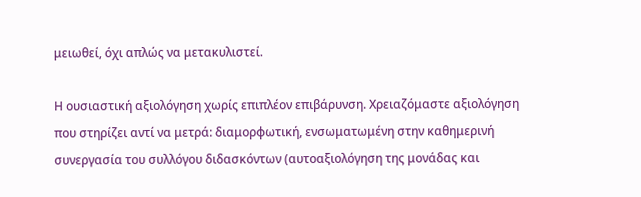μειωθεί, όχι απλώς να μετακυλιστεί.

Η ουσιαστική αξιολόγηση χωρίς επιπλέον επιβάρυνση. Χρειαζόμαστε αξιολόγηση που στηρίζει αντί να μετρά: διαμορφωτική, ενσωματωμένη στην καθημερινή συνεργασία του συλλόγου διδασκόντων (αυτοαξιολόγηση της μονάδας και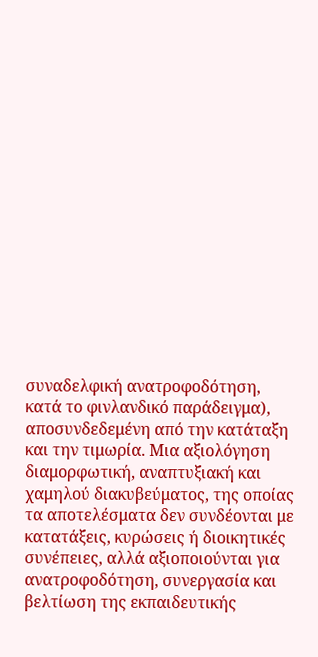συναδελφική ανατροφοδότηση, κατά το φινλανδικό παράδειγμα), αποσυνδεδεμένη από την κατάταξη και την τιμωρία. Μια αξιολόγηση διαμορφωτική, αναπτυξιακή και χαμηλού διακυβεύματος, της οποίας τα αποτελέσματα δεν συνδέονται με κατατάξεις, κυρώσεις ή διοικητικές συνέπειες, αλλά αξιοποιούνται για ανατροφοδότηση, συνεργασία και βελτίωση της εκπαιδευτικής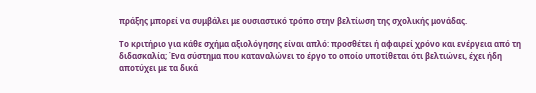πράξης μπορεί να συμβάλει με ουσιαστικό τρόπο στην βελτίωση της σχολικής μονάδας.

Το κριτήριο για κάθε σχήμα αξιολόγησης είναι απλό: προσθέτει ή αφαιρεί χρόνο και ενέργεια από τη διδασκαλία; Ένα σύστημα που καταναλώνει το έργο το οποίο υποτίθεται ότι βελτιώνει, έχει ήδη αποτύχει με τα δικά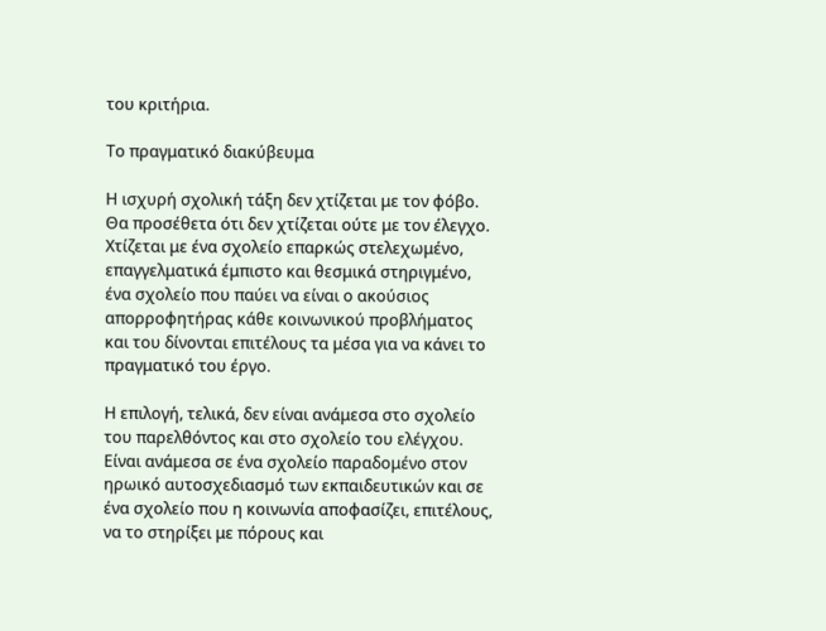του κριτήρια.

Το πραγματικό διακύβευμα

Η ισχυρή σχολική τάξη δεν χτίζεται με τον φόβο. Θα προσέθετα ότι δεν χτίζεται ούτε με τον έλεγχο. Χτίζεται με ένα σχολείο επαρκώς στελεχωμένο, επαγγελματικά έμπιστο και θεσμικά στηριγμένο, ένα σχολείο που παύει να είναι ο ακούσιος απορροφητήρας κάθε κοινωνικού προβλήματος και του δίνονται επιτέλους τα μέσα για να κάνει το πραγματικό του έργο.

Η επιλογή, τελικά, δεν είναι ανάμεσα στο σχολείο του παρελθόντος και στο σχολείο του ελέγχου. Είναι ανάμεσα σε ένα σχολείο παραδομένο στον ηρωικό αυτοσχεδιασμό των εκπαιδευτικών και σε ένα σχολείο που η κοινωνία αποφασίζει, επιτέλους, να το στηρίξει με πόρους και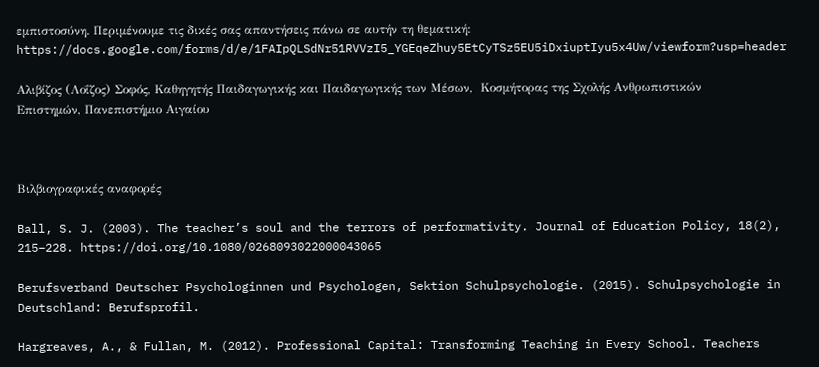εμπιστοσύνη. Περιμένουμε τις δικές σας απαντήσεις πάνω σε αυτήν τη θεματική: https://docs.google.com/forms/d/e/1FAIpQLSdNr51RVVzI5_YGEqeZhuy5EtCyTSz5EU5iDxiuptIyu5x4Uw/viewform?usp=header

Αλιβίζος (Λοΐζος) Σοφός, Καθηγητής Παιδαγωγικής και Παιδαγωγικής των Μέσων,  Κοσμήτορας της Σχολής Ανθρωπιστικών Επιστημών, Πανεπιστήμιο Αιγαίου



Βιλβιογραφικές αναφορές

Ball, S. J. (2003). The teacher’s soul and the terrors of performativity. Journal of Education Policy, 18(2), 215–228. https://doi.org/10.1080/0268093022000043065

Berufsverband Deutscher Psychologinnen und Psychologen, Sektion Schulpsychologie. (2015). Schulpsychologie in Deutschland: Berufsprofil.

Hargreaves, A., & Fullan, M. (2012). Professional Capital: Transforming Teaching in Every School. Teachers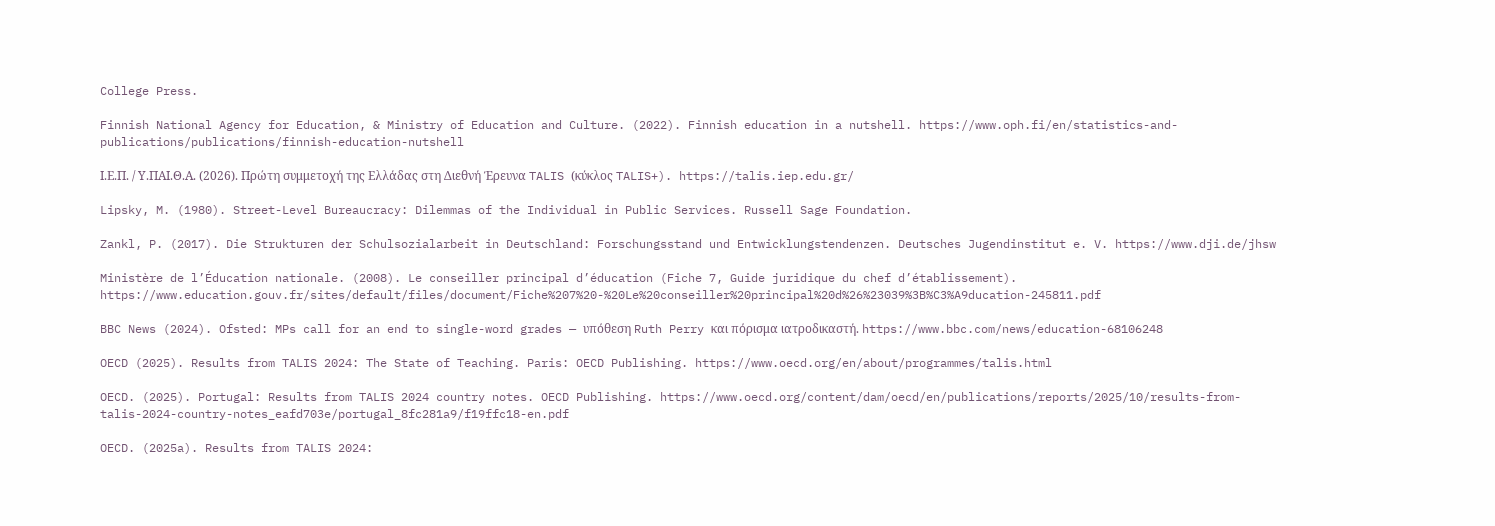College Press.

Finnish National Agency for Education, & Ministry of Education and Culture. (2022). Finnish education in a nutshell. https://www.oph.fi/en/statistics-and-publications/publications/finnish-education-nutshell

Ι.Ε.Π. / Υ.ΠΑΙ.Θ.Α. (2026). Πρώτη συμμετοχή της Ελλάδας στη Διεθνή Έρευνα TALIS (κύκλος TALIS+). https://talis.iep.edu.gr/

Lipsky, M. (1980). Street-Level Bureaucracy: Dilemmas of the Individual in Public Services. Russell Sage Foundation.

Zankl, P. (2017). Die Strukturen der Schulsozialarbeit in Deutschland: Forschungsstand und Entwicklungstendenzen. Deutsches Jugendinstitut e. V. https://www.dji.de/jhsw

Ministère de l’Éducation nationale. (2008). Le conseiller principal d’éducation (Fiche 7, Guide juridique du chef d’établissement). https://www.education.gouv.fr/sites/default/files/document/Fiche%207%20-%20Le%20conseiller%20principal%20d%26%23039%3B%C3%A9ducation-245811.pdf

BBC News (2024). Ofsted: MPs call for an end to single-word grades — υπόθεση Ruth Perry και πόρισμα ιατροδικαστή. https://www.bbc.com/news/education-68106248

OECD (2025). Results from TALIS 2024: The State of Teaching. Paris: OECD Publishing. https://www.oecd.org/en/about/programmes/talis.html

OECD. (2025). Portugal: Results from TALIS 2024 country notes. OECD Publishing. https://www.oecd.org/content/dam/oecd/en/publications/reports/2025/10/results-from-talis-2024-country-notes_eafd703e/portugal_8fc281a9/f19ffc18-en.pdf

OECD. (2025a). Results from TALIS 2024: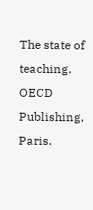The state of teaching. OECD Publishing, Paris.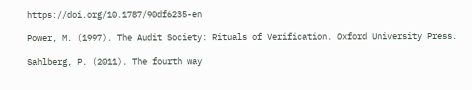https://doi.org/10.1787/90df6235-en

Power, M. (1997). The Audit Society: Rituals of Verification. Oxford University Press.

Sahlberg, P. (2011). The fourth way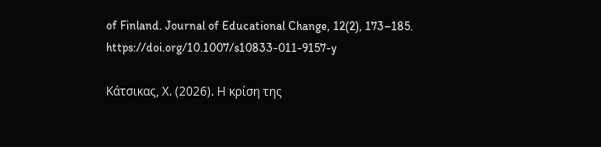of Finland. Journal of Educational Change, 12(2), 173–185. https://doi.org/10.1007/s10833-011-9157-y

Κάτσικας, Χ. (2026). Η κρίση της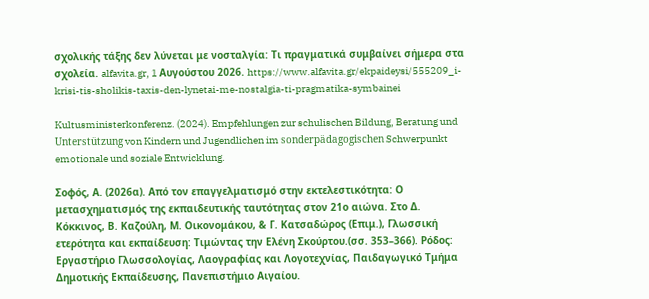σχολικής τάξης δεν λύνεται με νοσταλγία: Τι πραγματικά συμβαίνει σήμερα στα σχολεία. alfavita.gr, 1 Αυγούστου 2026. https://www.alfavita.gr/ekpaideysi/555209_i-krisi-tis-sholikis-taxis-den-lynetai-me-nostalgia-ti-pragmatika-symbainei

Kultusministerkonferenz. (2024). Empfehlungen zur schulischen Bildung, Beratung und Unterstützung von Kindern und Jugendlichen im sonderpädagogischen Schwerpunkt emotionale und soziale Entwicklung.

Σοφός, Α. (2026α). Από τον επαγγελματισμό στην εκτελεστικότητα: Ο μετασχηματισμός της εκπαιδευτικής ταυτότητας στον 21ο αιώνα. Στο Δ. Κόκκινος, Β. Καζούλη, Μ. Οικονομάκου, & Γ. Κατσαδώρος (Επιμ.), Γλωσσική ετερότητα και εκπαίδευση: Τιμώντας την Ελένη Σκούρτου.(σσ. 353–366). Ρόδος: Εργαστήριο Γλωσσολογίας, Λαογραφίας και Λογοτεχνίας, Παιδαγωγικό Τμήμα Δημοτικής Εκπαίδευσης, Πανεπιστήμιο Αιγαίου.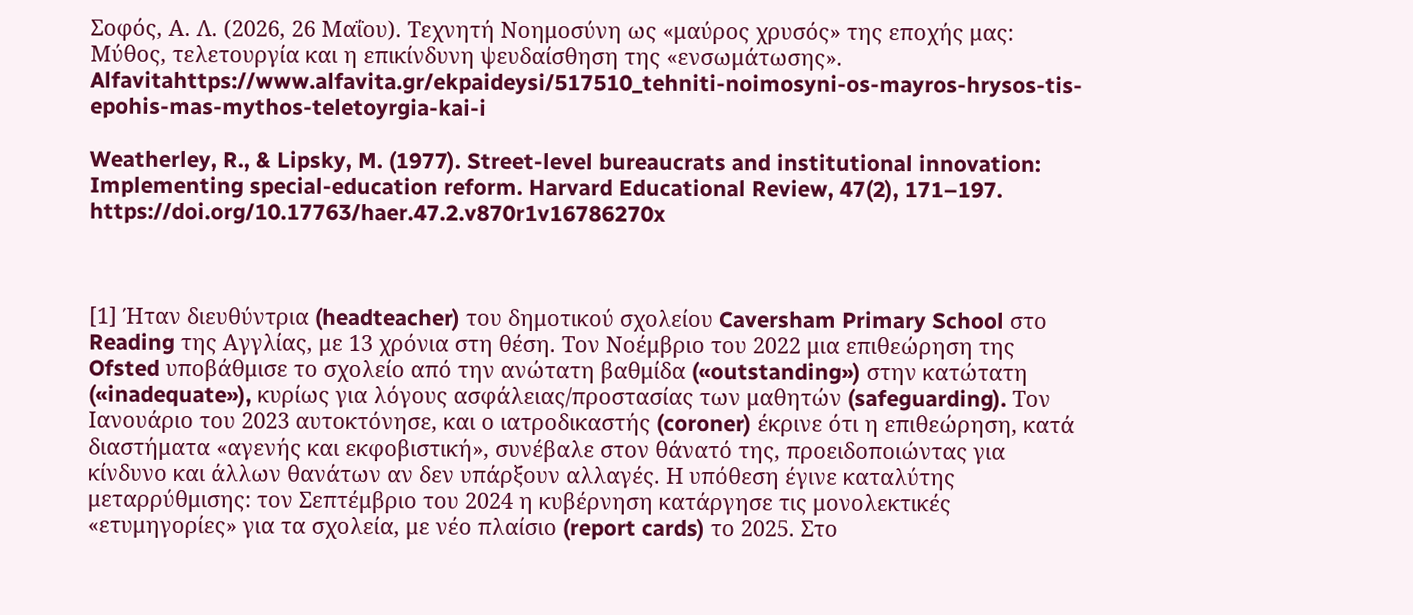Σοφός, Α. Λ. (2026, 26 Μαΐου). Τεχνητή Νοημοσύνη ως «μαύρος χρυσός» της εποχής μας: Μύθος, τελετουργία και η επικίνδυνη ψευδαίσθηση της «ενσωμάτωσης». Alfavitahttps://www.alfavita.gr/ekpaideysi/517510_tehniti-noimosyni-os-mayros-hrysos-tis-epohis-mas-mythos-teletoyrgia-kai-i

Weatherley, R., & Lipsky, M. (1977). Street-level bureaucrats and institutional innovation: Implementing special-education reform. Harvard Educational Review, 47(2), 171–197. https://doi.org/10.17763/haer.47.2.v870r1v16786270x



[1] Ήταν διευθύντρια (headteacher) του δημοτικού σχολείου Caversham Primary School στο Reading της Αγγλίας, με 13 χρόνια στη θέση. Τον Νοέμβριο του 2022 μια επιθεώρηση της Ofsted υποβάθμισε το σχολείο από την ανώτατη βαθμίδα («outstanding») στην κατώτατη («inadequate»), κυρίως για λόγους ασφάλειας/προστασίας των μαθητών (safeguarding). Τον Ιανουάριο του 2023 αυτοκτόνησε, και ο ιατροδικαστής (coroner) έκρινε ότι η επιθεώρηση, κατά διαστήματα «αγενής και εκφοβιστική», συνέβαλε στον θάνατό της, προειδοποιώντας για κίνδυνο και άλλων θανάτων αν δεν υπάρξουν αλλαγές. Η υπόθεση έγινε καταλύτης μεταρρύθμισης: τον Σεπτέμβριο του 2024 η κυβέρνηση κατάργησε τις μονολεκτικές «ετυμηγορίες» για τα σχολεία, με νέο πλαίσιο (report cards) το 2025. Στο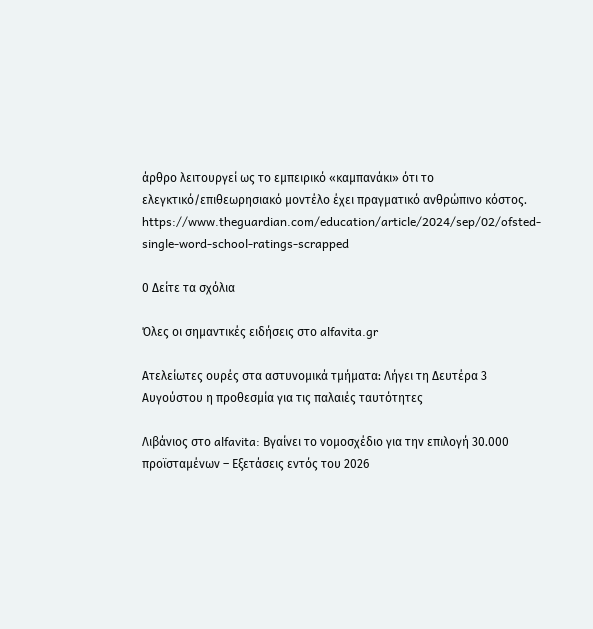άρθρο λειτουργεί ως το εμπειρικό «καμπανάκι» ότι το ελεγκτικό/επιθεωρησιακό μοντέλο έχει πραγματικό ανθρώπινο κόστος. https://www.theguardian.com/education/article/2024/sep/02/ofsted-single-word-school-ratings-scrapped

0 Δείτε τα σχόλια

Όλες οι σημαντικές ειδήσεις στο alfavita.gr

Ατελείωτες ουρές στα αστυνομικά τμήματα: Λήγει τη Δευτέρα 3 Αυγούστου η προθεσμία για τις παλαιές ταυτότητες

Λιβάνιος στο alfavita: Βγαίνει το νομοσχέδιο για την επιλογή 30.000 προϊσταμένων – Εξετάσεις εντός του 2026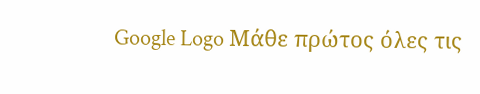Google Logo Μάθε πρώτος όλες τις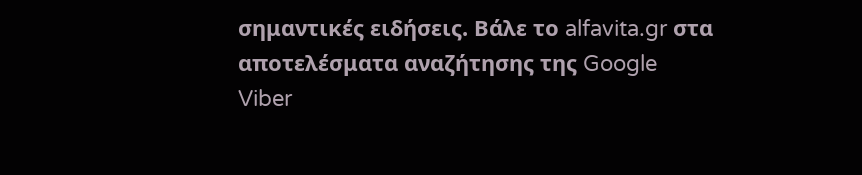σημαντικές ειδήσεις. Βάλε το alfavita.gr στα αποτελέσματα αναζήτησης της Google
Viber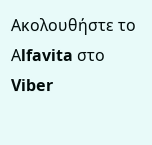Ακολουθήστε το Αlfavita στο Viber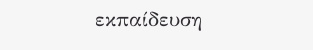εκπαίδευση